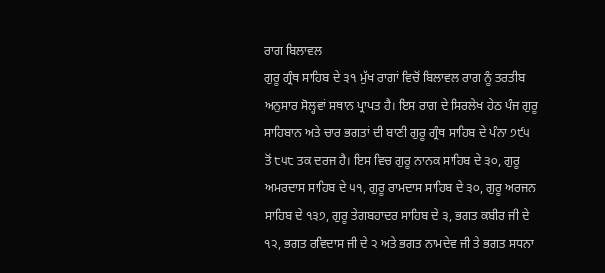ਰਾਗ ਬਿਲਾਵਲ
ਗੁਰੂ ਗ੍ਰੰਥ ਸਾਹਿਬ ਦੇ ੩੧ ਮੁੱਖ ਰਾਗਾਂ ਵਿਚੋਂ ਬਿਲਾਵਲ ਰਾਗ ਨੂੰ ਤਰਤੀਬ ਅਨੁਸਾਰ ਸੋਲ੍ਹਵਾਂ ਸਥਾਨ ਪ੍ਰਾਪਤ ਹੈ। ਇਸ ਰਾਗ ਦੇ ਸਿਰਲੇਖ ਹੇਠ ਪੰਜ ਗੁਰੂ ਸਾਹਿਬਾਨ ਅਤੇ ਚਾਰ ਭਗਤਾਂ ਦੀ ਬਾਣੀ ਗੁਰੂ ਗ੍ਰੰਥ ਸਾਹਿਬ ਦੇ ਪੰਨਾ ੭੯੫ ਤੋਂ ੮੫੮ ਤਕ ਦਰਜ ਹੈ। ਇਸ ਵਿਚ ਗੁਰੂ ਨਾਨਕ ਸਾਹਿਬ ਦੇ ੩੦, ਗੁਰੂ ਅਮਰਦਾਸ ਸਾਹਿਬ ਦੇ ੫੧, ਗੁਰੂ ਰਾਮਦਾਸ ਸਾਹਿਬ ਦੇ ੩੦, ਗੁਰੂ ਅਰਜਨ ਸਾਹਿਬ ਦੇ ੧੩੭, ਗੁਰੂ ਤੇਗਬਹਾਦਰ ਸਾਹਿਬ ਦੇ ੩, ਭਗਤ ਕਬੀਰ ਜੀ ਦੇ ੧੨, ਭਗਤ ਰਵਿਦਾਸ ਜੀ ਦੇ ੨ ਅਤੇ ਭਗਤ ਨਾਮਦੇਵ ਜੀ ਤੇ ਭਗਤ ਸਧਨਾ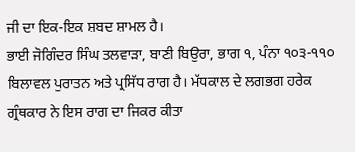ਜੀ ਦਾ ਇਕ-ਇਕ ਸ਼ਬਦ ਸ਼ਾਮਲ ਹੈ।
ਭਾਈ ਜੋਗਿੰਦਰ ਸਿੰਘ ਤਲਵਾੜਾ, ਬਾਣੀ ਬਿਉਰਾ, ਭਾਗ ੧, ਪੰਨਾ ੧੦੩-੧੧੦
ਬਿਲਾਵਲ ਪੁਰਾਤਨ ਅਤੇ ਪ੍ਰਸਿੱਧ ਰਾਗ ਹੈ। ਮੱਧਕਾਲ ਦੇ ਲਗਭਗ ਹਰੇਕ ਗ੍ਰੰਥਕਾਰ ਨੇ ਇਸ ਰਾਗ ਦਾ ਜਿਕਰ ਕੀਤਾ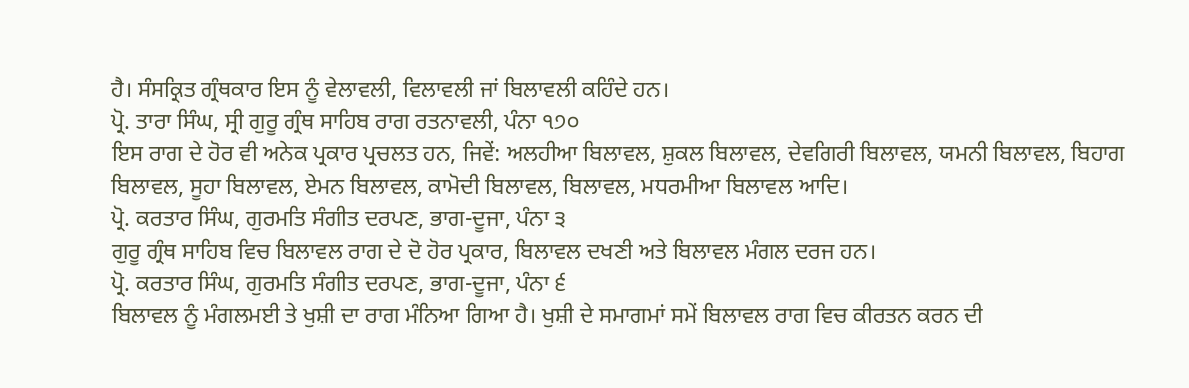ਹੈ। ਸੰਸਕ੍ਰਿਤ ਗ੍ਰੰਥਕਾਰ ਇਸ ਨੂੰ ਵੇਲਾਵਲੀ, ਵਿਲਾਵਲੀ ਜਾਂ ਬਿਲਾਵਲੀ ਕਹਿੰਦੇ ਹਨ।
ਪ੍ਰੋ. ਤਾਰਾ ਸਿੰਘ, ਸ੍ਰੀ ਗੁਰੂ ਗ੍ਰੰਥ ਸਾਹਿਬ ਰਾਗ ਰਤਨਾਵਲੀ, ਪੰਨਾ ੧੭੦
ਇਸ ਰਾਗ ਦੇ ਹੋਰ ਵੀ ਅਨੇਕ ਪ੍ਰਕਾਰ ਪ੍ਰਚਲਤ ਹਨ, ਜਿਵੇਂ: ਅਲਹੀਆ ਬਿਲਾਵਲ, ਸ਼ੁਕਲ ਬਿਲਾਵਲ, ਦੇਵਗਿਰੀ ਬਿਲਾਵਲ, ਯਮਨੀ ਬਿਲਾਵਲ, ਬਿਹਾਗ ਬਿਲਾਵਲ, ਸੂਹਾ ਬਿਲਾਵਲ, ਏਮਨ ਬਿਲਾਵਲ, ਕਾਮੋਦੀ ਬਿਲਾਵਲ, ਬਿਲਾਵਲ, ਮਧਰਮੀਆ ਬਿਲਾਵਲ ਆਦਿ।
ਪ੍ਰੋ. ਕਰਤਾਰ ਸਿੰਘ, ਗੁਰਮਤਿ ਸੰਗੀਤ ਦਰਪਣ, ਭਾਗ-ਦੂਜਾ, ਪੰਨਾ ੩
ਗੁਰੂ ਗ੍ਰੰਥ ਸਾਹਿਬ ਵਿਚ ਬਿਲਾਵਲ ਰਾਗ ਦੇ ਦੋ ਹੋਰ ਪ੍ਰਕਾਰ, ਬਿਲਾਵਲ ਦਖਣੀ ਅਤੇ ਬਿਲਾਵਲ ਮੰਗਲ ਦਰਜ ਹਨ।
ਪ੍ਰੋ. ਕਰਤਾਰ ਸਿੰਘ, ਗੁਰਮਤਿ ਸੰਗੀਤ ਦਰਪਣ, ਭਾਗ-ਦੂਜਾ, ਪੰਨਾ ੬
ਬਿਲਾਵਲ ਨੂੰ ਮੰਗਲਮਈ ਤੇ ਖੁਸ਼ੀ ਦਾ ਰਾਗ ਮੰਨਿਆ ਗਿਆ ਹੈ। ਖੁਸ਼ੀ ਦੇ ਸਮਾਗਮਾਂ ਸਮੇਂ ਬਿਲਾਵਲ ਰਾਗ ਵਿਚ ਕੀਰਤਨ ਕਰਨ ਦੀ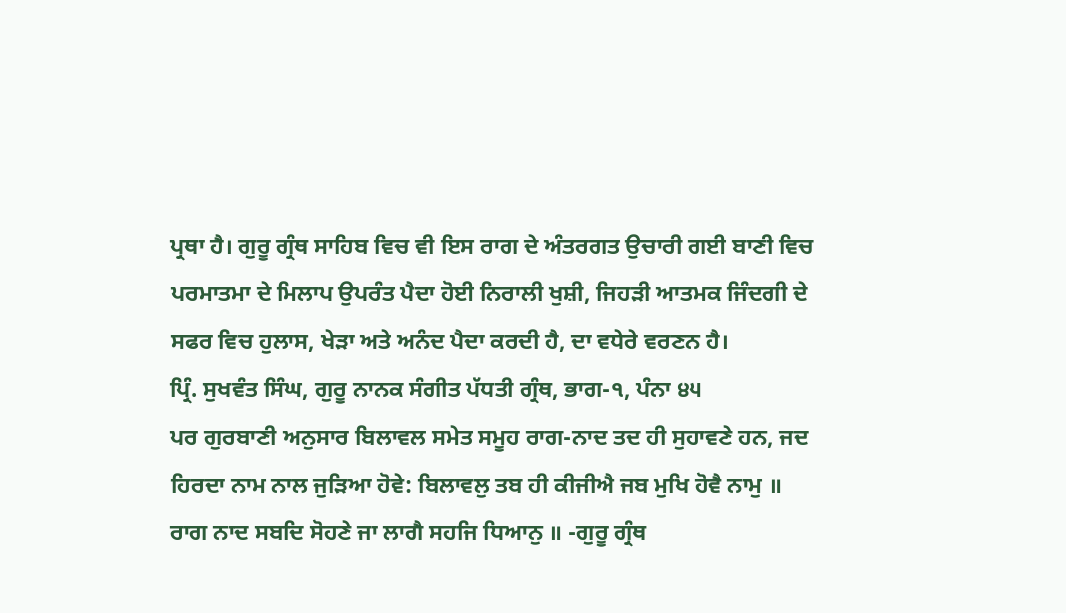ਪ੍ਰਥਾ ਹੈ। ਗੁਰੂ ਗ੍ਰੰਥ ਸਾਹਿਬ ਵਿਚ ਵੀ ਇਸ ਰਾਗ ਦੇ ਅੰਤਰਗਤ ਉਚਾਰੀ ਗਈ ਬਾਣੀ ਵਿਚ ਪਰਮਾਤਮਾ ਦੇ ਮਿਲਾਪ ਉਪਰੰਤ ਪੈਦਾ ਹੋਈ ਨਿਰਾਲੀ ਖੁਸ਼ੀ, ਜਿਹੜੀ ਆਤਮਕ ਜਿੰਦਗੀ ਦੇ ਸਫਰ ਵਿਚ ਹੁਲਾਸ, ਖੇੜਾ ਅਤੇ ਅਨੰਦ ਪੈਦਾ ਕਰਦੀ ਹੈ, ਦਾ ਵਧੇਰੇ ਵਰਣਨ ਹੈ।
ਪ੍ਰਿੰ. ਸੁਖਵੰਤ ਸਿੰਘ, ਗੁਰੂ ਨਾਨਕ ਸੰਗੀਤ ਪੱਧਤੀ ਗ੍ਰੰਥ, ਭਾਗ-੧, ਪੰਨਾ ੪੫
ਪਰ ਗੁਰਬਾਣੀ ਅਨੁਸਾਰ ਬਿਲਾਵਲ ਸਮੇਤ ਸਮੂਹ ਰਾਗ-ਨਾਦ ਤਦ ਹੀ ਸੁਹਾਵਣੇ ਹਨ, ਜਦ ਹਿਰਦਾ ਨਾਮ ਨਾਲ ਜੁੜਿਆ ਹੋਵੇ: ਬਿਲਾਵਲੁ ਤਬ ਹੀ ਕੀਜੀਐ ਜਬ ਮੁਖਿ ਹੋਵੈ ਨਾਮੁ ॥ ਰਾਗ ਨਾਦ ਸਬਦਿ ਸੋਹਣੇ ਜਾ ਲਾਗੈ ਸਹਜਿ ਧਿਆਨੁ ॥ -ਗੁਰੂ ਗ੍ਰੰਥ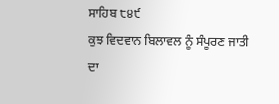ਸਾਹਿਬ ੮੪੯
ਕੁਝ ਵਿਦਵਾਨ ਬਿਲਾਵਲ ਨੂੰ ਸੰਪੂਰਣ ਜਾਤੀ ਦਾ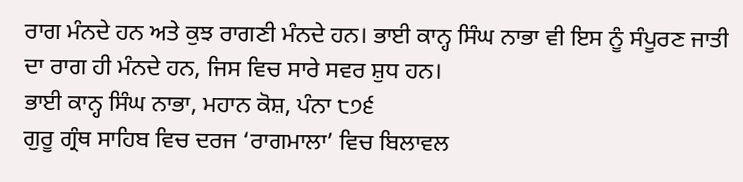ਰਾਗ ਮੰਨਦੇ ਹਨ ਅਤੇ ਕੁਝ ਰਾਗਣੀ ਮੰਨਦੇ ਹਨ। ਭਾਈ ਕਾਨ੍ਹ ਸਿੰਘ ਨਾਭਾ ਵੀ ਇਸ ਨੂੰ ਸੰਪੂਰਣ ਜਾਤੀ ਦਾ ਰਾਗ ਹੀ ਮੰਨਦੇ ਹਨ, ਜਿਸ ਵਿਚ ਸਾਰੇ ਸਵਰ ਸ਼ੁਧ ਹਨ।
ਭਾਈ ਕਾਨ੍ਹ ਸਿੰਘ ਨਾਭਾ, ਮਹਾਨ ਕੋਸ਼, ਪੰਨਾ ੮੭੬
ਗੁਰੂ ਗ੍ਰੰਥ ਸਾਹਿਬ ਵਿਚ ਦਰਜ ‘ਰਾਗਮਾਲਾ’ ਵਿਚ ਬਿਲਾਵਲ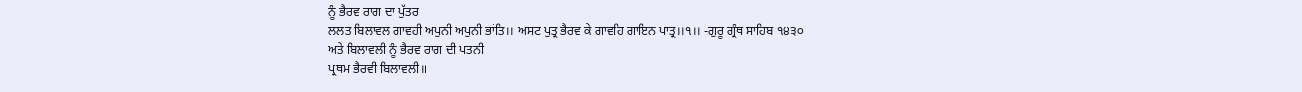ਨੂੰ ਭੈਰਵ ਰਾਗ ਦਾ ਪੁੱਤਰ
ਲਲਤ ਬਿਲਾਵਲ ਗਾਵਹੀ ਅਪੁਨੀ ਅਪੁਨੀ ਭਾਂਤਿ।। ਅਸਟ ਪੁਤ੍ਰ ਭੈਰਵ ਕੇ ਗਾਵਹਿ ਗਾਇਨ ਪਾਤ੍ਰ।।੧।। -ਗੁਰੂ ਗ੍ਰੰਥ ਸਾਹਿਬ ੧੪੩੦
ਅਤੇ ਬਿਲਾਵਲੀ ਨੂੰ ਭੈਰਵ ਰਾਗ ਦੀ ਪਤਨੀ
ਪ੍ਰਥਮ ਭੈਰਵੀ ਬਿਲਾਵਲੀ॥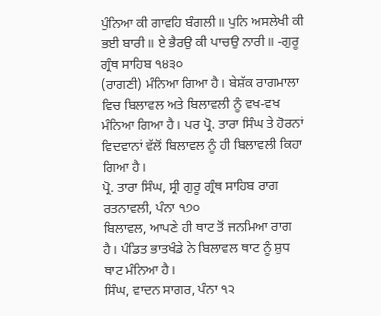ਪੁੰਨਿਆ ਕੀ ਗਾਵਹਿ ਬੰਗਲੀ॥ ਪੁਨਿ ਅਸਲੇਖੀ ਕੀ ਭਈ ਬਾਰੀ॥ ਏ ਭੈਰਉ ਕੀ ਪਾਚਉ ਨਾਰੀ॥ -ਗੁਰੂ ਗ੍ਰੰਥ ਸਾਹਿਬ ੧੪੩੦
(ਰਾਗਣੀ) ਮੰਨਿਆ ਗਿਆ ਹੈ। ਬੇਸ਼ੱਕ ਰਾਗਮਾਲਾ ਵਿਚ ਬਿਲਾਵਲ ਅਤੇ ਬਿਲਾਵਲੀ ਨੂੰ ਵਖ-ਵਖ ਮੰਨਿਆ ਗਿਆ ਹੈ। ਪਰ ਪ੍ਰੋ. ਤਾਰਾ ਸਿੰਘ ਤੇ ਹੋਰਨਾਂ ਵਿਦਵਾਨਾਂ ਵੱਲੋਂ ਬਿਲਾਵਲ ਨੂੰ ਹੀ ਬਿਲਾਵਲੀ ਕਿਹਾ ਗਿਆ ਹੈ।
ਪ੍ਰੋ. ਤਾਰਾ ਸਿੰਘ, ਸ੍ਰੀ ਗੁਰੂ ਗ੍ਰੰਥ ਸਾਹਿਬ ਰਾਗ ਰਤਨਾਵਲੀ, ਪੰਨਾ ੧੭੦
ਬਿਲਾਵਲ, ਆਪਣੇ ਹੀ ਥਾਟ ਤੋਂ ਜਨਮਿਆ ਰਾਗ ਹੈ। ਪੰਡਿਤ ਭਾਤਖੰਡੇ ਨੇ ਬਿਲਾਵਲ ਥਾਟ ਨੂੰ ਸ਼ੁਧ ਥਾਟ ਮੰਨਿਆ ਹੈ।
ਸਿੰਘ, ਵਾਦਨ ਸਾਗਰ, ਪੰਨਾ ੧੨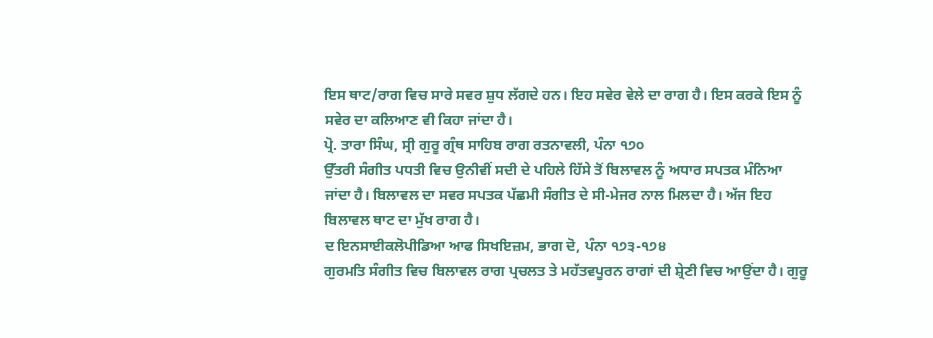ਇਸ ਥਾਟ/ਰਾਗ ਵਿਚ ਸਾਰੇ ਸਵਰ ਸ਼ੁਧ ਲੱਗਦੇ ਹਨ। ਇਹ ਸਵੇਰ ਵੇਲੇ ਦਾ ਰਾਗ ਹੈ। ਇਸ ਕਰਕੇ ਇਸ ਨੂੰ ਸਵੇਰ ਦਾ ਕਲਿਆਣ ਵੀ ਕਿਹਾ ਜਾਂਦਾ ਹੈ।
ਪ੍ਰੋ. ਤਾਰਾ ਸਿੰਘ, ਸ੍ਰੀ ਗੁਰੂ ਗ੍ਰੰਥ ਸਾਹਿਬ ਰਾਗ ਰਤਨਾਵਲੀ, ਪੰਨਾ ੧੭੦
ਉੱਤਰੀ ਸੰਗੀਤ ਪਧਤੀ ਵਿਚ ਉਨੀਵੀਂ ਸਦੀ ਦੇ ਪਹਿਲੇ ਹਿੱਸੇ ਤੋਂ ਬਿਲਾਵਲ ਨੂੰ ਅਧਾਰ ਸਪਤਕ ਮੰਨਿਆ ਜਾਂਦਾ ਹੈ। ਬਿਲਾਵਲ ਦਾ ਸਵਰ ਸਪਤਕ ਪੱਛਮੀ ਸੰਗੀਤ ਦੇ ਸੀ-ਮੇਜਰ ਨਾਲ ਮਿਲਦਾ ਹੈ। ਅੱਜ ਇਹ ਬਿਲਾਵਲ ਥਾਟ ਦਾ ਮੁੱਖ ਰਾਗ ਹੈ।
ਦ ਇਨਸਾਈਕਲੋਪੀਡਿਆ ਆਫ ਸਿਖਇਜ਼ਮ, ਭਾਗ ਦੋ, ਪੰਨਾ ੧੭੩-੧੭੪
ਗੁਰਮਤਿ ਸੰਗੀਤ ਵਿਚ ਬਿਲਾਵਲ ਰਾਗ ਪ੍ਰਚਲਤ ਤੇ ਮਹੱਤਵਪੂਰਨ ਰਾਗਾਂ ਦੀ ਸ਼੍ਰੇਣੀ ਵਿਚ ਆਉਂਦਾ ਹੈ। ਗੁਰੂ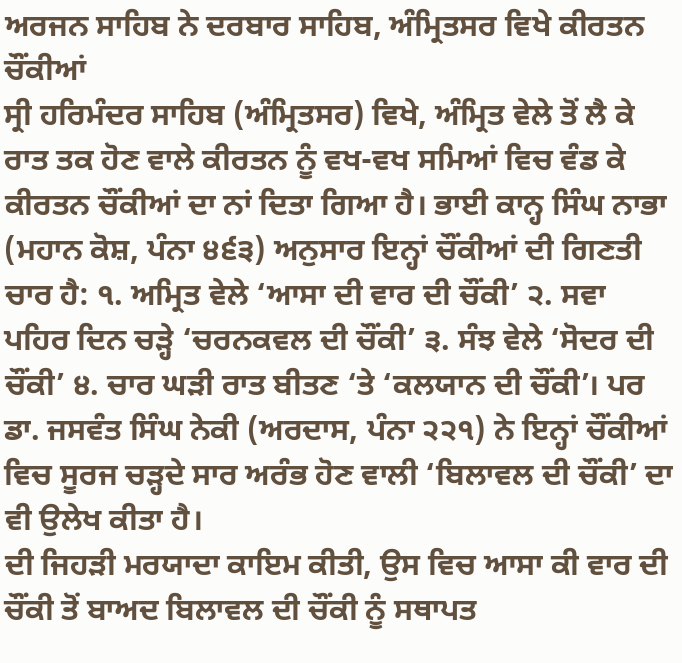ਅਰਜਨ ਸਾਹਿਬ ਨੇ ਦਰਬਾਰ ਸਾਹਿਬ, ਅੰਮ੍ਰਿਤਸਰ ਵਿਖੇ ਕੀਰਤਨ ਚੌਂਕੀਆਂ
ਸ੍ਰੀ ਹਰਿਮੰਦਰ ਸਾਹਿਬ (ਅੰਮ੍ਰਿਤਸਰ) ਵਿਖੇ, ਅੰਮ੍ਰਿਤ ਵੇਲੇ ਤੋਂ ਲੈ ਕੇ ਰਾਤ ਤਕ ਹੋਣ ਵਾਲੇ ਕੀਰਤਨ ਨੂੰ ਵਖ-ਵਖ ਸਮਿਆਂ ਵਿਚ ਵੰਡ ਕੇ ਕੀਰਤਨ ਚੌਂਕੀਆਂ ਦਾ ਨਾਂ ਦਿਤਾ ਗਿਆ ਹੈ। ਭਾਈ ਕਾਨ੍ਹ ਸਿੰਘ ਨਾਭਾ (ਮਹਾਨ ਕੋਸ਼, ਪੰਨਾ ੪੬੩) ਅਨੁਸਾਰ ਇਨ੍ਹਾਂ ਚੌਂਕੀਆਂ ਦੀ ਗਿਣਤੀ ਚਾਰ ਹੈ: ੧. ਅਮ੍ਰਿਤ ਵੇਲੇ ‘ਆਸਾ ਦੀ ਵਾਰ ਦੀ ਚੌਂਕੀ’ ੨. ਸਵਾ ਪਹਿਰ ਦਿਨ ਚੜ੍ਹੇ ‘ਚਰਨਕਵਲ ਦੀ ਚੌਂਕੀ’ ੩. ਸੰਝ ਵੇਲੇ ‘ਸੋਦਰ ਦੀ ਚੌਂਕੀ’ ੪. ਚਾਰ ਘੜੀ ਰਾਤ ਬੀਤਣ ‘ਤੇ ‘ਕਲਯਾਨ ਦੀ ਚੌਂਕੀ’। ਪਰ ਡਾ. ਜਸਵੰਤ ਸਿੰਘ ਨੇਕੀ (ਅਰਦਾਸ, ਪੰਨਾ ੨੨੧) ਨੇ ਇਨ੍ਹਾਂ ਚੌਂਕੀਆਂ ਵਿਚ ਸੂਰਜ ਚੜ੍ਹਦੇ ਸਾਰ ਅਰੰਭ ਹੋਣ ਵਾਲੀ ‘ਬਿਲਾਵਲ ਦੀ ਚੌਂਕੀ’ ਦਾ ਵੀ ਉਲੇਖ ਕੀਤਾ ਹੈ।
ਦੀ ਜਿਹੜੀ ਮਰਯਾਦਾ ਕਾਇਮ ਕੀਤੀ, ਉਸ ਵਿਚ ਆਸਾ ਕੀ ਵਾਰ ਦੀ ਚੌਂਕੀ ਤੋਂ ਬਾਅਦ ਬਿਲਾਵਲ ਦੀ ਚੌਂਕੀ ਨੂੰ ਸਥਾਪਤ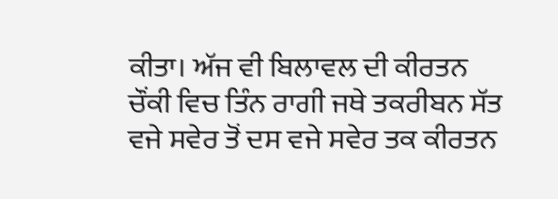ਕੀਤਾ। ਅੱਜ ਵੀ ਬਿਲਾਵਲ ਦੀ ਕੀਰਤਨ ਚੌਂਕੀ ਵਿਚ ਤਿੰਨ ਰਾਗੀ ਜਥੇ ਤਕਰੀਬਨ ਸੱਤ ਵਜੇ ਸਵੇਰ ਤੋਂ ਦਸ ਵਜੇ ਸਵੇਰ ਤਕ ਕੀਰਤਨ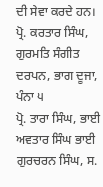ਦੀ ਸੇਵਾ ਕਰਦੇ ਹਨ।
ਪ੍ਰੋ. ਕਰਤਾਰ ਸਿੰਘ, ਗੁਰਮਤਿ ਸੰਗੀਤ ਦਰਪਨ, ਭਾਗ ਦੂਜਾ, ਪੰਨਾ ੫
ਪ੍ਰੋ. ਤਾਰਾ ਸਿੰਘ, ਭਾਈ ਅਵਤਾਰ ਸਿੰਘ ਭਾਈ ਗੁਰਚਰਨ ਸਿੰਘ, ਸ.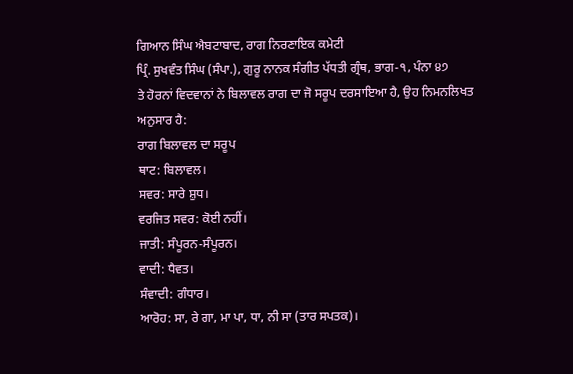ਗਿਆਨ ਸਿੰਘ ਐਬਟਾਬਾਦ, ਰਾਗ ਨਿਰਣਾਇਕ ਕਮੇਟੀ
ਪ੍ਰਿੰ. ਸੁਖਵੰਤ ਸਿੰਘ (ਸੰਪਾ.), ਗੁਰੂ ਨਾਨਕ ਸੰਗੀਤ ਪੱਧਤੀ ਗ੍ਰੰਥ, ਭਾਗ-੧, ਪੰਨਾ ੪੭
ਤੇ ਹੋਰਨਾਂ ਵਿਦਵਾਨਾਂ ਨੇ ਬਿਲਾਵਲ ਰਾਗ ਦਾ ਜੋ ਸਰੂਪ ਦਰਸਾਇਆ ਹੈ, ਉਹ ਨਿਮਨਲਿਖਤ ਅਨੁਸਾਰ ਹੈ:
ਰਾਗ ਬਿਲਾਵਲ ਦਾ ਸਰੂਪ
ਥਾਟ: ਬਿਲਾਵਲ।
ਸਵਰ: ਸਾਰੇ ਸ਼ੁਧ।
ਵਰਜਿਤ ਸਵਰ: ਕੋਈ ਨਹੀਂ।
ਜਾਤੀ: ਸੰਪੂਰਨ-ਸੰਪੂਰਨ।
ਵਾਦੀ: ਧੈਵਤ।
ਸੰਵਾਦੀ: ਗੰਧਾਰ।
ਆਰੋਹ: ਸਾ, ਰੇ ਗਾ, ਮਾ ਪਾ, ਧਾ, ਨੀ ਸਾ (ਤਾਰ ਸਪਤਕ)।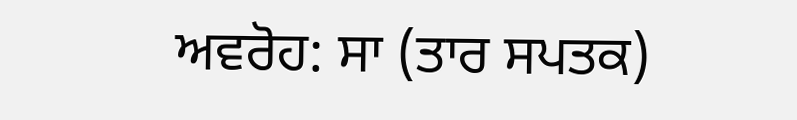ਅਵਰੋਹ: ਸਾ (ਤਾਰ ਸਪਤਕ)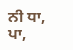ਨੀ ਧਾ, ਪਾ,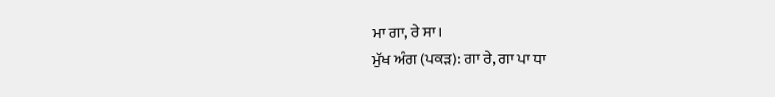ਮਾ ਗਾ, ਰੇ ਸਾ।
ਮੁੱਖ ਅੰਗ (ਪਕੜ): ਗਾ ਰੇ, ਗਾ ਪਾ ਧਾ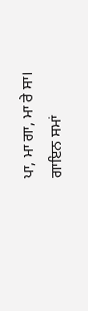ਪਾ, ਮਾ ਗਾ, ਮਾ ਰੇ ਸਾ।
ਗਾਇਨ ਸਮਾਂ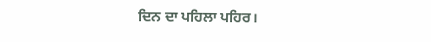ਦਿਨ ਦਾ ਪਹਿਲਾ ਪਹਿਰ।